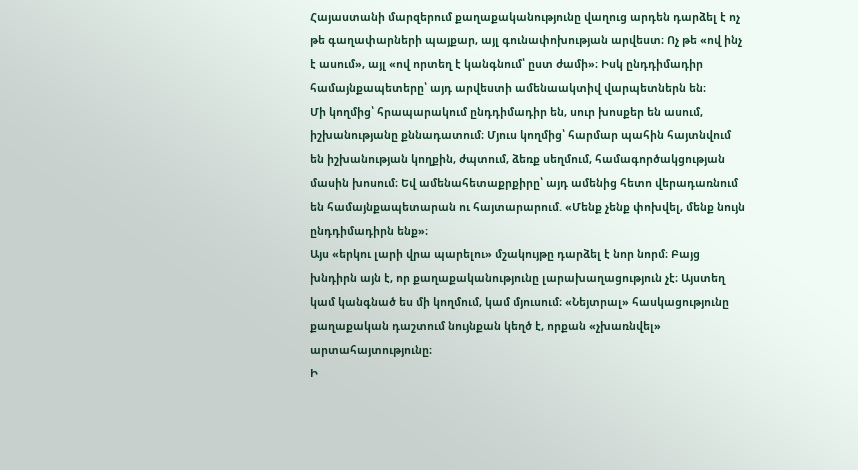Հայաստանի մարզերում քաղաքականությունը վաղուց արդեն դարձել է ոչ թե գաղափարների պայքար, այլ գունափոխության արվեստ։ Ոչ թե «ով ինչ է ասում», այլ «ով որտեղ է կանգնում՝ ըստ ժամի»։ Իսկ ընդդիմադիր համայնքապետերը՝ այդ արվեստի ամենաակտիվ վարպետներն են։
Մի կողմից՝ հրապարակում ընդդիմադիր են, սուր խոսքեր են ասում, իշխանությանը քննադատում։ Մյուս կողմից՝ հարմար պահին հայտնվում են իշխանության կողքին, ժպտում, ձեռք սեղմում, համագործակցության մասին խոսում։ Եվ ամենահետաքրքիրը՝ այդ ամենից հետո վերադառնում են համայնքապետարան ու հայտարարում. «Մենք չենք փոխվել, մենք նույն ընդդիմադիրն ենք»։
Այս «երկու լարի վրա պարելու» մշակույթը դարձել է նոր նորմ։ Բայց խնդիրն այն է, որ քաղաքականությունը լարախաղացություն չէ։ Այստեղ կամ կանգնած ես մի կողմում, կամ մյուսում։ «Նեյտրալ» հասկացությունը քաղաքական դաշտում նույնքան կեղծ է, որքան «չխառնվել» արտահայտությունը։
Ի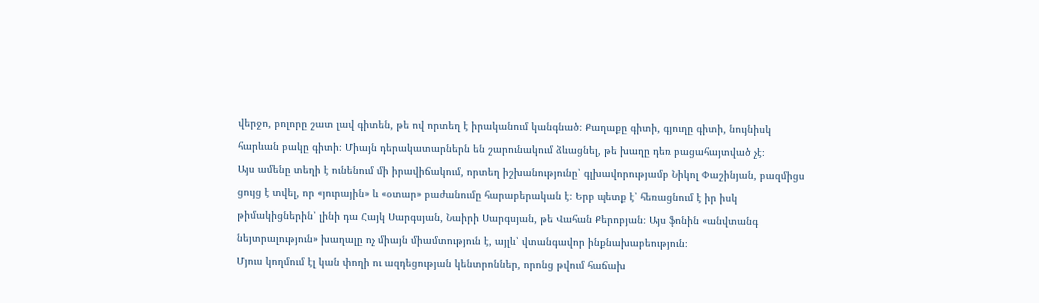վերջո, բոլորը շատ լավ գիտեն, թե ով որտեղ է իրականում կանգնած։ Քաղաքը գիտի, գյուղը գիտի, նույնիսկ հարևան բակը գիտի։ Միայն դերակատարներն են շարունակում ձևացնել, թե խաղը դեռ բացահայտված չէ։
Այս ամենը տեղի է ունենում մի իրավիճակում, որտեղ իշխանությունը՝ գլխավորությամբ Նիկոլ Փաշինյան, բազմիցս ցույց է տվել, որ «յուրային» և «օտար» բաժանումը հարաբերական է։ Երբ պետք է՝ հեռացնում է իր իսկ թիմակիցներին՝ լինի դա Հայկ Սարգսյան, Նաիրի Սարգսյան, թե Վահան Քերոբյան։ Այս ֆոնին «անվտանգ նեյտրալություն» խաղալը ոչ միայն միամտություն է, այլև՝ վտանգավոր ինքնախաբեություն։
Մյուս կողմում էլ կան փողի ու ազդեցության կենտրոններ, որոնց թվում հաճախ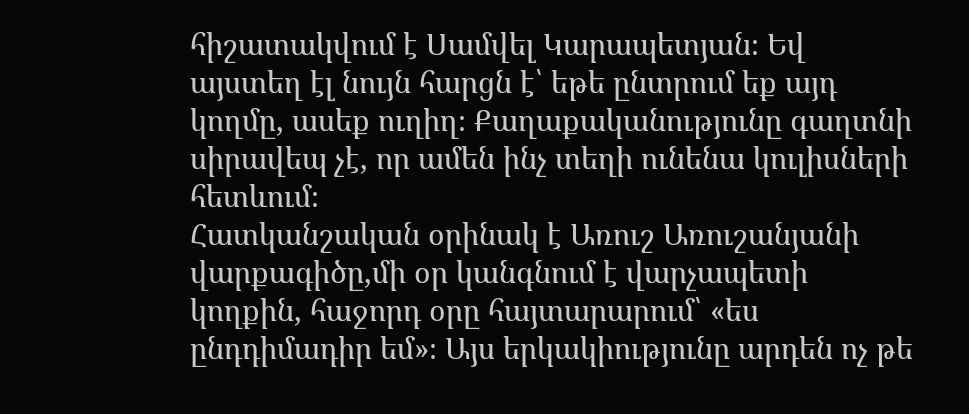հիշատակվում է Սամվել Կարապետյան։ Եվ այստեղ էլ նույն հարցն է՝ եթե ընտրում եք այդ կողմը, ասեք ուղիղ։ Քաղաքականությունը գաղտնի սիրավեպ չէ, որ ամեն ինչ տեղի ունենա կուլիսների հետևում։
Հատկանշական օրինակ է Առուշ Առուշանյանի վարքագիծը,մի օր կանգնում է վարչապետի կողքին, հաջորդ օրը հայտարարում՝ «ես ընդդիմադիր եմ»։ Այս երկակիությունը արդեն ոչ թե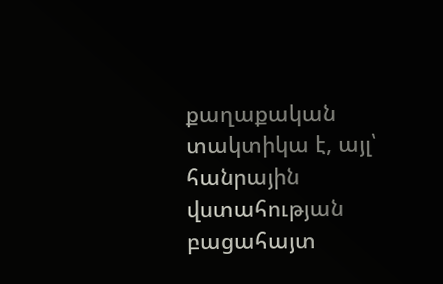քաղաքական տակտիկա է, այլ՝ հանրային վստահության բացահայտ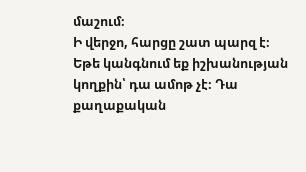մաշում։
Ի վերջո, հարցը շատ պարզ է։ Եթե կանգնում եք իշխանության կողքին՝ դա ամոթ չէ։ Դա քաղաքական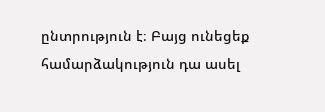ընտրություն է։ Բայց ունեցեք համարձակություն դա ասել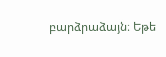բարձրաձայն։ Եթե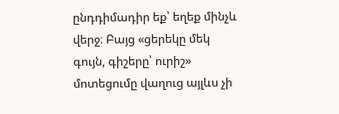ընդդիմադիր եք՝ եղեք մինչև վերջ։ Բայց «ցերեկը մեկ գույն, գիշերը՝ ուրիշ» մոտեցումը վաղուց այլևս չի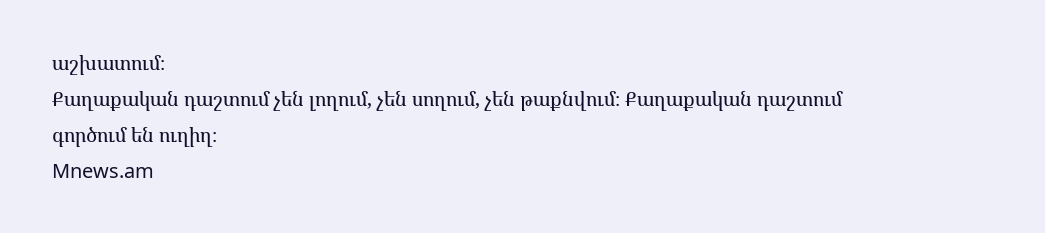աշխատում։
Քաղաքական դաշտում չեն լողում, չեն սողում, չեն թաքնվում։ Քաղաքական դաշտում գործում են ուղիղ։
Mnews.am